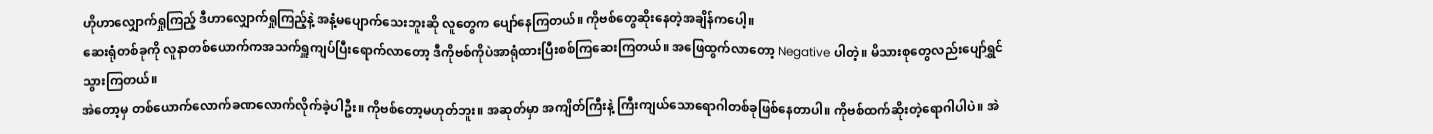ဟိုဟာလျှောက်ရှုကြည့် ဒီဟာလျှောက်ရှုကြည့်နဲ့ အနံ့မပျောက်သေးဘူးဆို လူတွေက ပျော်နေကြတယ်။ ကိုဗစ်တွေဆိုးနေတဲ့အချိန်ကပေါ့။
ဆေးရုံတစ်ခုကို လူနာတစ်ယောက်ကအသက်ရှူကျပ်ပြီးရောက်လာတော့ ဒီကိုဗစ်ကိုပဲအာရုံထားပြီးစစ်ကြဆေးကြတယ်။ အဖြေထွက်လာတော့ Negative ပါတဲ့။ မိသားစုတွေလည်းပျော်ရွှင်သွားကြတယ်။
အဲတော့မှ တစ်ယောက်လောက်ခဏလောက်လိုက်ခဲ့ပါဦး။ ကိုဗစ်တော့မဟုတ်ဘူး။ အဆုတ်မှာ အကျိတ်ကြီးနဲ့ ကြီးကျယ်သောရောဂါတစ်ခုဖြစ်နေတာပါ။ ကိုဗစ်ထက်ဆိုးတဲ့ရောဂါပါပဲ။ အဲ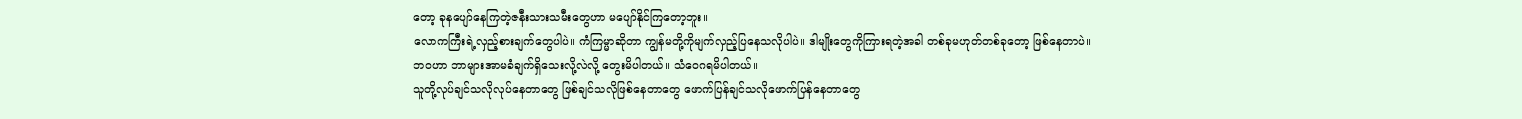တော့ ခုနပျော်နေကြတဲ့ဇနီးသားသမီးတွေဟာ မပျော်နိုင်ကြတော့ဘူး။
လောကကြီးရဲ့လှည့်စားချက်တွေပါပဲ။ ကံကြမ္မာဆိုတာ ကျွန်မတို့ကိုမျက်လှည့်ပြနေသလိုပါပဲ။ ဒါမျိုးတွေကိုကြားရတဲ့အခါ တစ်ခုမဟုတ်တစ်ခုတော့ ဖြစ်နေတာပဲ။ ဘဝဟာ ဘာများအာမခံချက်ရှိသေးလို့လဲလို့ တွေးမိပါတယ်။ သံဝေဂရမိပါတယ်။
သူတို့လုပ်ချင်သလိုလုပ်နေတာတွေ ဖြစ်ချင်သလိုဖြစ်နေတာတွေ ဖောက်ပြန်ချင်သလိုဖောက်ပြန်နေတာတွေ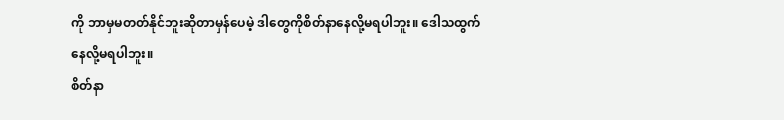ကို ဘာမှမတတ်နိုင်ဘူးဆိုတာမှန်ပေမဲ့ ဒါတွေကိုစိတ်နာနေလို့မရပါဘူး။ ဒေါသထွက်နေလို့မရပါဘူး။
စိတ်နာ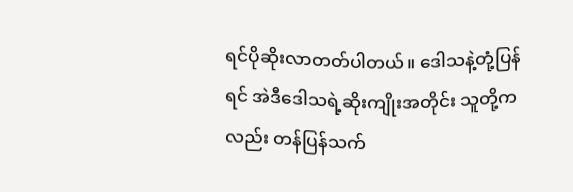ရင်ပိုဆိုးလာတတ်ပါတယ်။ ဒေါသနဲ့တုံ့ပြန်ရင် အဲဒီဒေါသရဲ့ဆိုးကျိုးအတိုင်း သူတို့ကလည်း တန်ပြန်သက်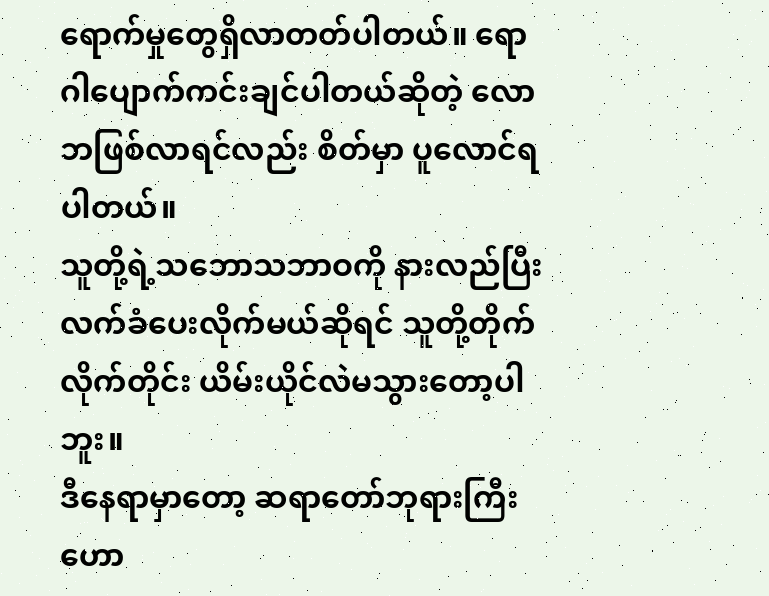ရောက်မှုတွေရှိလာတတ်ပါတယ်။ ရောဂါပျောက်ကင်းချင်ပါတယ်ဆိုတဲ့ လောဘဖြစ်လာရင်လည်း စိတ်မှာ ပူလောင်ရပါတယ်။
သူတို့ရဲ့သဘောသဘာဝကို နားလည်ပြီး လက်ခံပေးလိုက်မယ်ဆိုရင် သူတို့တိုက်လိုက်တိုင်း ယိမ်းယိုင်လဲမသွားတော့ပါဘူး။
ဒီနေရာမှာတော့ ဆရာတော်ဘုရားကြီးဟော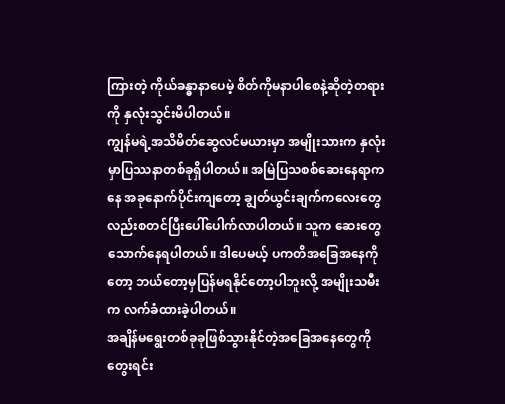ကြားတဲ့ ကိုယ်ခန္ဓာနာပေမဲ့ စိတ်ကိုမနာပါစေနဲ့ဆိုတဲ့တရားကို နှလုံးသွင်းမိပါတယ်။
ကျွန်မရဲ့အသိမိတ်ဆွေလင်မယားမှာ အမျိုးသားက နှလုံးမှာပြဿနာတစ်ခုရှိပါတယ်။ အမြဲပြသစစ်ဆေးနေရာကနေ အခုနောက်ပိုင်းကျတော့ ချွတ်ယွင်းချက်ကလေးတွေလည်းစတင်ပြီးပေါ်ပေါက်လာပါတယ်။ သူက ဆေးတွေသောက်နေရပါတယ်။ ဒါပေမယ့် ပကတိအခြေအနေကိုတော့ ဘယ်တော့မှပြန်မရနိုင်တော့ပါဘူးလို့ အမျိုးသမီးက လက်ခံထားခဲ့ပါတယ်။
အချိန်မရွေးတစ်ခုခုဖြစ်သွားနိုင်တဲ့အခြေအနေတွေကို တွေးရင်း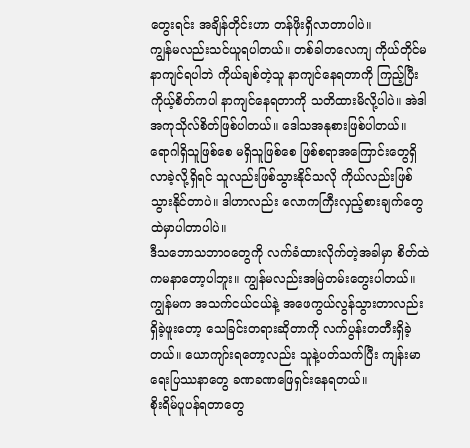တွေးရင်း အချိန်တိုင်းဟာ တန်ဖိုးရှိလာတာပါပဲ။
ကျွန်မလည်းသင်ယူရပါတယ်။ တစ်ခါတလေကျ ကိုယ်တိုင်မနာကျင်ရပါဘဲ ကိုယ်ချစ်တဲ့သူ နာကျင်နေရတာကို ကြည့်ပြီး ကိုယ့်စိတ်ကပါ နာကျင်နေရတာကို သတိထားမိလို့ပါပဲ။ အဲဒါ အကုသိုလ်စိတ်ဖြစ်ပါတယ်။ ဒေါသအနုစားဖြစ်ပါတယ်။
ရောဂါရှိသူဖြစ်စေ မရှိသူဖြစ်စေ ဖြစ်စရာအကြောင်းတွေရှိလာခဲ့လို့ရှိရင် သူလည်းဖြစ်သွားနိုင်သလို ကိုယ်လည်းဖြစ်သွားနိုင်တာပဲ။ ဒါဟာလည်း လောကကြီးလှည့်စားချက်တွေထဲမှာပါတာပါပဲ။
ဒီသဘောသဘာဝတွေကို လက်ခံထားလိုက်တဲ့အခါမှာ စိတ်ထဲကမနာတော့ပါဘူး။ ကျွန်မလည်းအမြဲတမ်းတွေးပါတယ်။
ကျွန်မက အသက်ငယ်ငယ်နဲ့ အဖေကွယ်လွန်သွားတာလည်းရှိခဲ့ဖူးတော့ သေခြင်းတရားဆိုတာကို လက်ပွန်းတတီးရှိခဲ့တယ်။ ယောကျာ်းရတော့လည်း သူနဲ့ပတ်သက်ပြီး ကျန်းမာရေးပြဿနာတွေ ခဏခဏဖြေရှင်းနေရတယ်။
စိုးရိမ်ပူပန်ရတာတွေ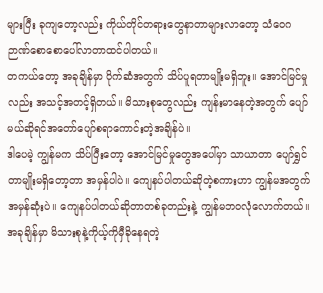များပြီး ခုကျတော့လည်း ကိုယ်တိုင်တရားတွေနာတာများလာတော့ သံဝေဂဉာဏ်စောစောပေါ်လာတာထင်ပါတယ်။
တကယ်တော့ အခုချိန်မှာ ပိုက်ဆံအတွက် သိပ်ပူရတာမျိုးမရှိဘူး။ အောင်မြင်မှုလည်း အသင့်အတင့်ရှိတယ်။ မိသားစုတွေလည်း ကျန်းမာနေတဲ့အတွက် ပျော်မယ်ဆိုရင်အတော်ပျော်စရာကောင်းတဲ့အချိန်ပဲ။
ဒါပေမဲ့ ကျွန်မက သိပ်ပြီးတော့ အောင်မြင်မှုတွေအပေါ်မှာ သာယာတာ ပျော်ရွှင်တာမျိုးမရှိတော့တာ အမှန်ပါပဲ။ ကျေနပ်ပါတယ်ဆိုတဲ့စကားဟာ ကျွန်မအတွက်အမှန်ဆုံးပဲ။ ကျေနပ်ပါတယ်ဆိုတာတစ်ခုတည်းနဲ့ ကျွန်မဘဝလုံလောက်တယ်။
အခုချိန်မှာ မိသားစုနဲ့ကိုယ့်ကိုမှီခိုနေရတဲ့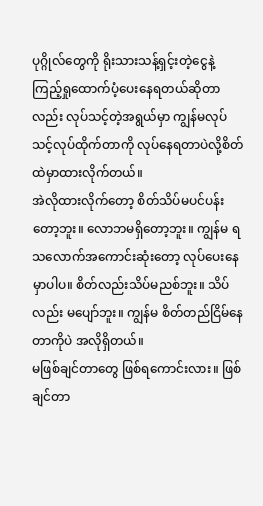ပုဂ္ဂိုလ်တွေကို ရိုးသားသန့်ရှင့်းတဲ့ငွေနဲ့ ကြည့်ရှုထောက်ပံ့ပေးနေရတယ်ဆိုတာလည်း လုပ်သင့်တဲ့အရွယ်မှာ ကျွန်မလုပ်သင့်လုပ်ထိုက်တာကို လုပ်နေရတာပဲလို့စိတ်ထဲမှာထားလိုက်တယ်။
အဲလိုထားလိုက်တော့ စိတ်သိပ်မပင်ပန်းတော့ဘူး။ လောဘမရှိတော့ဘူး။ ကျွန်မ ရသလောက်အကောင်းဆုံးတော့ လုပ်ပေးနေမှာပါပ။ စိတ်လည်းသိပ်မညစ်ဘူး။ သိပ်လည်း မပျော်ဘူး။ ကျွန်မ စိတ်တည်ငြိမ်နေတာကိုပဲ အလိုရှိတယ်။
မဖြစ်ချင်တာတွေ ဖြစ်ရကောင်းလား။ ဖြစ်ချင်တာ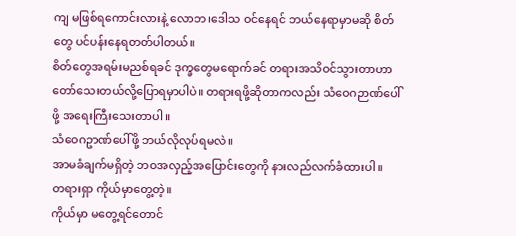ကျ မဖြစ်ရကောင်းလားနဲ့ လောဘ၊ဒေါသ ဝင်နေရင် ဘယ်နေရာမှာမဆို စိတ်တွေ ပင်ပန်းနေရတတ်ပါတယ်။
စိတ်တွေအရမ်းမညစ်ရခင် ဒုက္ခတွေမရောက်ခင် တရားအသိဝင်သွားတာဟာ တော်သေးတယ်လို့ပြောရမှာပါပဲ။ တရားရဖို့ဆိုတာကလည်း သံဝေဂဉာဏ်ပေါ်ဖို့ အရေးကြီးသေးတာပါ။
သံဝေဂဥာဏ်ပေါ်ဖို့ ဘယ်လိုလုပ်ရမလဲ။
အာမခံချက်မရှိတဲ့ ဘဝအလှည့်အပြောင်းတွေကို နားလည်လက်ခံထားပါ။
တရားရှာ ကိုယ်မှာတွေ့တဲ့။
ကိုယ်မှာ မတွေ့ရင်တောင်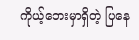ကိုယ့်ဘေးမှာရှိတဲ့ ပြနေ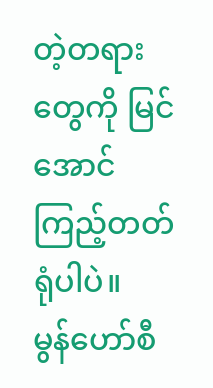တဲ့တရားတွေကို မြင်အောင်ကြည့်တတ်ရုံပါပဲ။
မွန်ဟော်စီ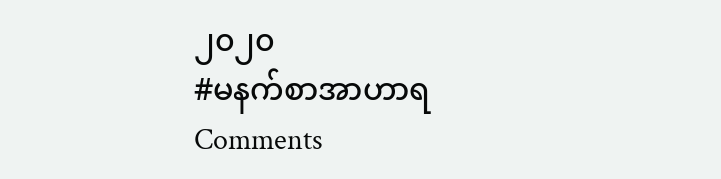၂၀၂၀
#မနက်စာအာဟာရ
Comments